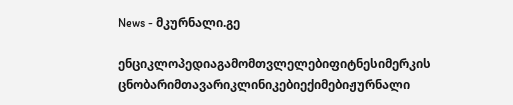News - მკურნალი.გე

ენციკლოპედიაგამომთვლელებიფიტნესიმერკის ცნობარიმთავარიკლინიკებიექიმებიჟურნალი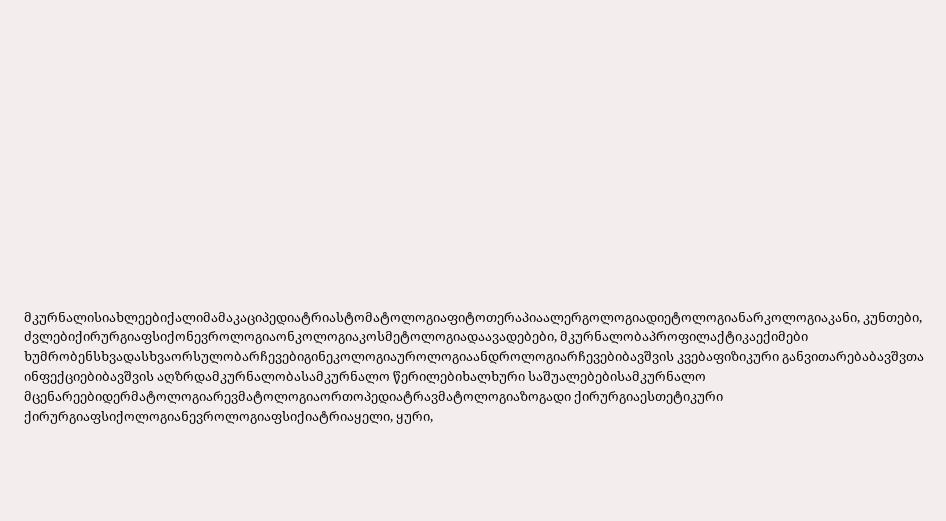მკურნალისიახლეებიქალიმამაკაციპედიატრიასტომატოლოგიაფიტოთერაპიაალერგოლოგიადიეტოლოგიანარკოლოგიაკანი, კუნთები, ძვლებიქირურგიაფსიქონევროლოგიაონკოლოგიაკოსმეტოლოგიადაავადებები, მკურნალობაპროფილაქტიკაექიმები ხუმრობენსხვადასხვაორსულობარჩევებიგინეკოლოგიაუროლოგიაანდროლოგიარჩევებიბავშვის კვებაფიზიკური განვითარებაბავშვთა ინფექციებიბავშვის აღზრდამკურნალობასამკურნალო წერილებიხალხური საშუალებებისამკურნალო მცენარეებიდერმატოლოგიარევმატოლოგიაორთოპედიატრავმატოლოგიაზოგადი ქირურგიაესთეტიკური ქირურგიაფსიქოლოგიანევროლოგიაფსიქიატრიაყელი, ყური,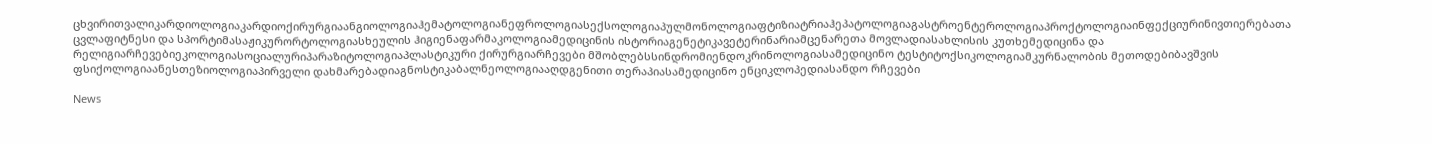ცხვირითვალიკარდიოლოგიაკარდიოქირურგიაანგიოლოგიაჰემატოლოგიანეფროლოგიასექსოლოგიაპულმონოლოგიაფტიზიატრიაჰეპატოლოგიაგასტროენტეროლოგიაპროქტოლოგიაინფექციურინივთიერებათა ცვლაფიტნესი და სპორტიმასაჟიკურორტოლოგიასხეულის ჰიგიენაფარმაკოლოგიამედიცინის ისტორიაგენეტიკავეტერინარიამცენარეთა მოვლადიასახლისის კუთხემედიცინა და რელიგიარჩევებიეკოლოგიასოციალურიპარაზიტოლოგიაპლასტიკური ქირურგიარჩევები მშობლებსსინდრომიენდოკრინოლოგიასამედიცინო ტესტიტოქსიკოლოგიამკურნალობის მეთოდებიბავშვის ფსიქოლოგიაანესთეზიოლოგიაპირველი დახმარებადიაგნოსტიკაბალნეოლოგიააღდგენითი თერაპიასამედიცინო ენციკლოპედიასანდო რჩევები

News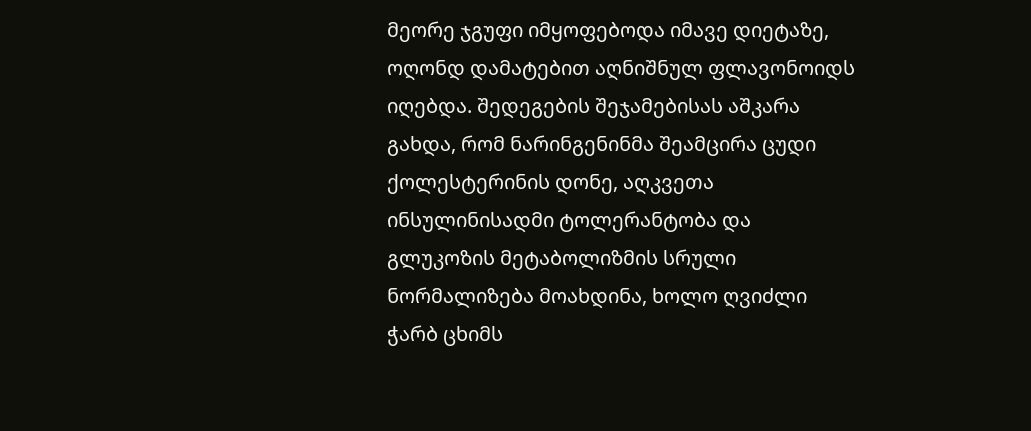მეორე ჯგუფი იმყოფებოდა იმავე დიეტაზე, ოღონდ დამატებით აღნიშნულ ფლავონოიდს იღებდა. შედეგების შეჯამებისას აშკარა გახდა, რომ ნარინგენინმა შეამცირა ცუდი ქოლესტერინის დონე, აღკვეთა ინსულინისადმი ტოლერანტობა და გლუკოზის მეტაბოლიზმის სრული ნორმალიზება მოახდინა, ხოლო ღვიძლი ჭარბ ცხიმს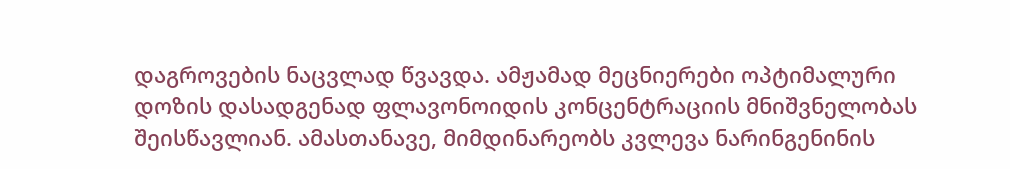დაგროვების ნაცვლად წვავდა. ამჟამად მეცნიერები ოპტიმალური დოზის დასადგენად ფლავონოიდის კონცენტრაციის მნიშვნელობას შეისწავლიან. ამასთანავე, მიმდინარეობს კვლევა ნარინგენინის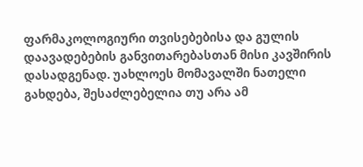ფარმაკოლოგიური თვისებებისა და გულის დაავადებების განვითარებასთან მისი კავშირის დასადგენად. უახლოეს მომავალში ნათელი გახდება, შესაძლებელია თუ არა ამ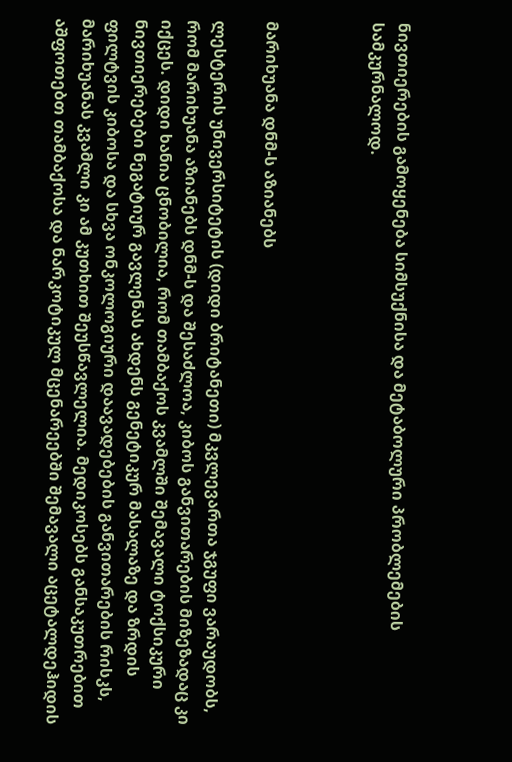ნივთიერების გამოყენება სიმსუქნისა და მეტაბოლური პრობლემების სამკურნალოდ.



მარიხუანა დნმ-ს აზიანებს

ლესტერის უნივერსიტეტის (დიდი ბრიტანეთი) მკვლევართა ჯგუფი ვარაუდობს, რომ მარიხუანა აზიანებს დნმ-ს და შესაძლოა, კიბოს განვითარების მიზეზადაც კი იქცეს. დიდი ხანია ცნობილია, რომ თამბაქოს კვამლში შემავალი ტოქსიკური ნივთიერებები ნეგატიურ გავლენას ახდენს გენეტიკურ მასალაზე და ზრდის ფილტვის კიბოსა და სხვა ონკოლოგიური დაავადებების განვითარების რისკს, მარიხუანას კვამლი კი ამ კუთხით შეუსწავლელია. მედიკოსებს განსაკუთრებით აშფოთებთ თამბაქოსა და ნარკოტიკულ მცენარეებში შემავალი აცეტალდეჰიდის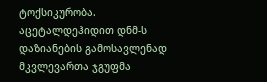ტოქსიკურობა. აცეტალდეჰიდით დნმ-ს დაზიანების გამოსავლენად მკვლევართა ჯგუფმა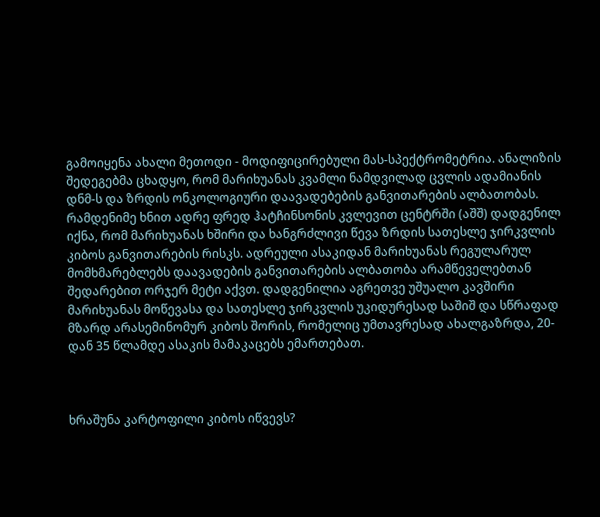გამოიყენა ახალი მეთოდი - მოდიფიცირებული მას-სპექტრომეტრია. ანალიზის შედეგებმა ცხადყო, რომ მარიხუანას კვამლი ნამდვილად ცვლის ადამიანის დნმ-ს და ზრდის ონკოლოგიური დაავადებების განვითარების ალბათობას. რამდენიმე ხნით ადრე ფრედ ჰატჩინსონის კვლევით ცენტრში (აშშ) დადგენილ იქნა, რომ მარიხუანას ხშირი და ხანგრძლივი წევა ზრდის სათესლე ჯირკვლის კიბოს განვითარების რისკს. ადრეული ასაკიდან მარიხუანას რეგულარულ მომხმარებლებს დაავადების განვითარების ალბათობა არამწეველებთან შედარებით ორჯერ მეტი აქვთ. დადგენილია აგრეთვე უშუალო კავშირი მარიხუანას მოწევასა და სათესლე ჯირკვლის უკიდურესად საშიშ და სწრაფად მზარდ არასემინომურ კიბოს შორის, რომელიც უმთავრესად ახალგაზრდა, 20-დან 35 წლამდე ასაკის მამაკაცებს ემართებათ.



ხრაშუნა კარტოფილი კიბოს იწვევს?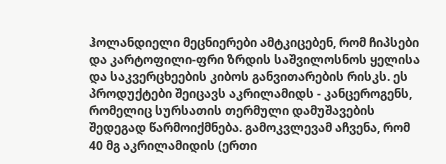ჰოლანდიელი მეცნიერები ამტკიცებენ, რომ ჩიპსები და კარტოფილი-ფრი ზრდის საშვილოსნოს ყელისა და საკვერცხეების კიბოს განვითარების რისკს. ეს პროდუქტები შეიცავს აკრილამიდს - კანცეროგენს, რომელიც სურსათის თერმული დამუშავების შედეგად წარმოიქმნება. გამოკვლევამ აჩვენა, რომ 40 მგ აკრილამიდის (ერთი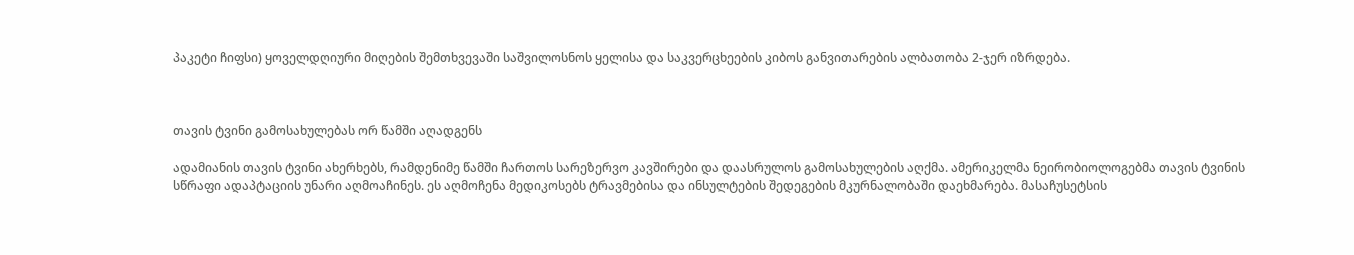პაკეტი ჩიფსი) ყოველდღიური მიღების შემთხვევაში საშვილოსნოს ყელისა და საკვერცხეების კიბოს განვითარების ალბათობა 2-ჯერ იზრდება.



თავის ტვინი გამოსახულებას ორ წამში აღადგენს

ადამიანის თავის ტვინი ახერხებს, რამდენიმე წამში ჩართოს სარეზერვო კავშირები და დაასრულოს გამოსახულების აღქმა. ამერიკელმა ნეირობიოლოგებმა თავის ტვინის სწრაფი ადაპტაციის უნარი აღმოაჩინეს. ეს აღმოჩენა მედიკოსებს ტრავმებისა და ინსულტების შედეგების მკურნალობაში დაეხმარება. მასაჩუსეტსის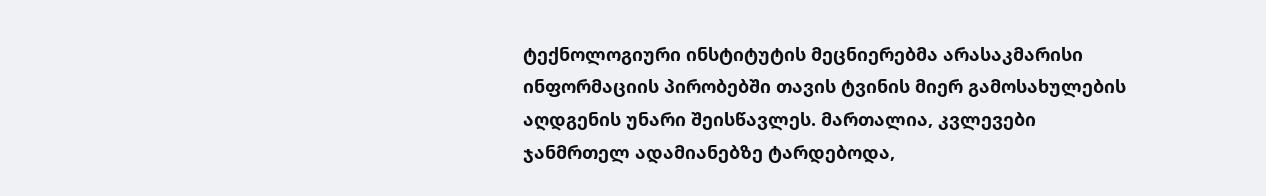ტექნოლოგიური ინსტიტუტის მეცნიერებმა არასაკმარისი ინფორმაციის პირობებში თავის ტვინის მიერ გამოსახულების აღდგენის უნარი შეისწავლეს. მართალია, კვლევები ჯანმრთელ ადამიანებზე ტარდებოდა,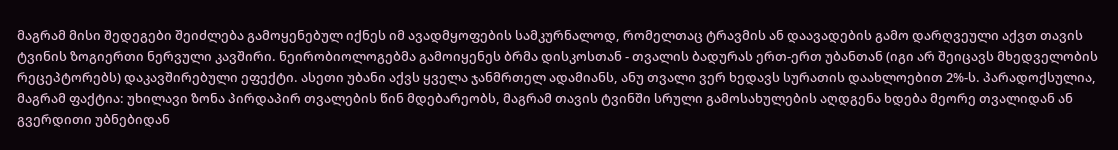მაგრამ მისი შედეგები შეიძლება გამოყენებულ იქნეს იმ ავადმყოფების სამკურნალოდ, რომელთაც ტრავმის ან დაავადების გამო დარღვეული აქვთ თავის ტვინის ზოგიერთი ნერვული კავშირი. ნეირობიოლოგებმა გამოიყენეს ბრმა დისკოსთან - თვალის ბადურას ერთ-ერთ უბანთან (იგი არ შეიცავს მხედველობის რეცეპტორებს) დაკავშირებული ეფექტი. ასეთი უბანი აქვს ყველა ჯანმრთელ ადამიანს, ანუ თვალი ვერ ხედავს სურათის დაახლოებით 2%-ს. პარადოქსულია, მაგრამ ფაქტია: უხილავი ზონა პირდაპირ თვალების წინ მდებარეობს, მაგრამ თავის ტვინში სრული გამოსახულების აღდგენა ხდება მეორე თვალიდან ან გვერდითი უბნებიდან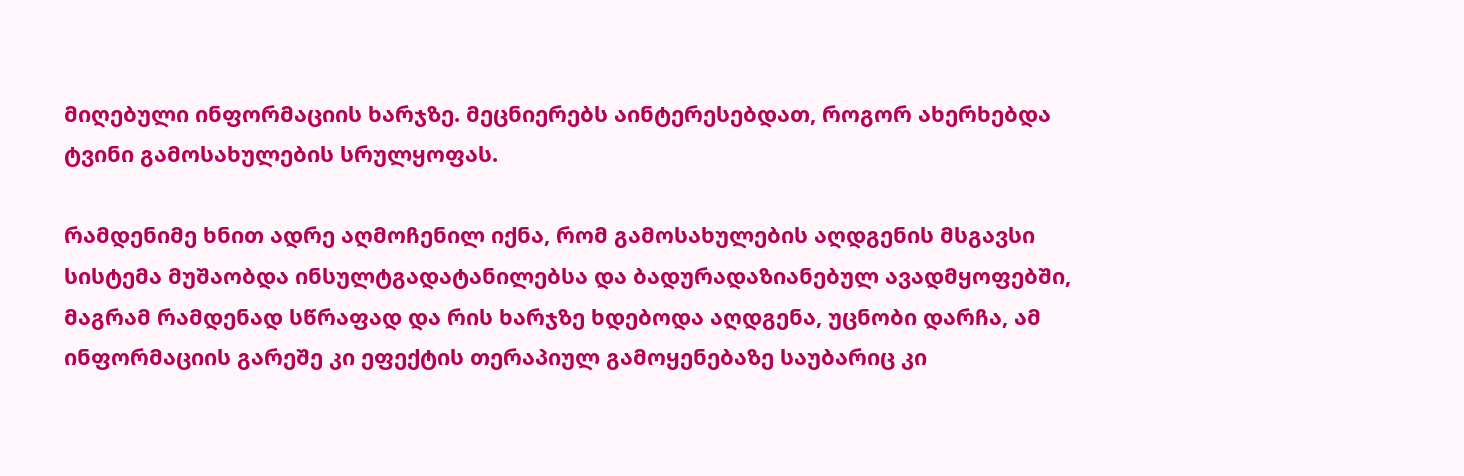მიღებული ინფორმაციის ხარჯზე. მეცნიერებს აინტერესებდათ, როგორ ახერხებდა ტვინი გამოსახულების სრულყოფას.

რამდენიმე ხნით ადრე აღმოჩენილ იქნა, რომ გამოსახულების აღდგენის მსგავსი სისტემა მუშაობდა ინსულტგადატანილებსა და ბადურადაზიანებულ ავადმყოფებში, მაგრამ რამდენად სწრაფად და რის ხარჯზე ხდებოდა აღდგენა, უცნობი დარჩა, ამ ინფორმაციის გარეშე კი ეფექტის თერაპიულ გამოყენებაზე საუბარიც კი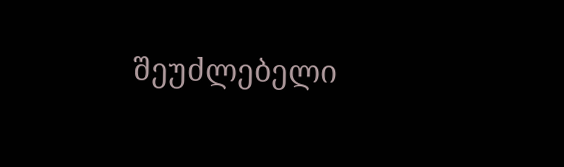შეუძლებელი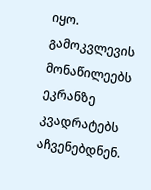იყო. გამოკვლევის მონაწილეებს ეკრანზე კვადრატებს აჩვენებდნენ.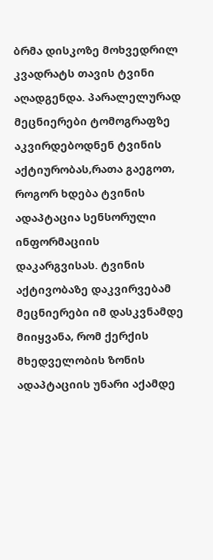ბრმა დისკოზე მოხვედრილ კვადრატს თავის ტვინი აღადგენდა. პარალელურად მეცნიერები ტომოგრაფზე აკვირდებოდნენ ტვინის აქტიურობას,რათა გაეგოთ, როგორ ხდება ტვინის ადაპტაცია სენსორული ინფორმაციის დაკარგვისას. ტვინის აქტივობაზე დაკვირვებამ მეცნიერები იმ დასკვნამდე მიიყვანა, რომ ქერქის მხედველობის ზონის ადაპტაციის უნარი აქამდე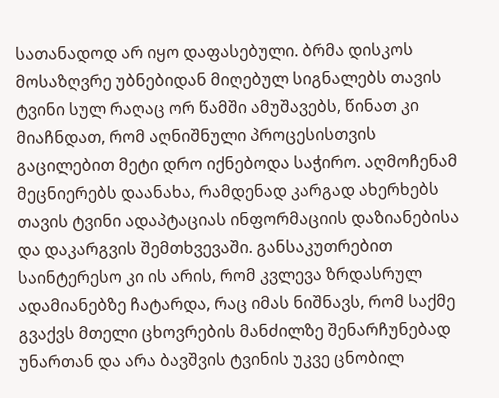სათანადოდ არ იყო დაფასებული. ბრმა დისკოს მოსაზღვრე უბნებიდან მიღებულ სიგნალებს თავის ტვინი სულ რაღაც ორ წამში ამუშავებს, წინათ კი მიაჩნდათ, რომ აღნიშნული პროცესისთვის გაცილებით მეტი დრო იქნებოდა საჭირო. აღმოჩენამ მეცნიერებს დაანახა, რამდენად კარგად ახერხებს თავის ტვინი ადაპტაციას ინფორმაციის დაზიანებისა და დაკარგვის შემთხვევაში. განსაკუთრებით საინტერესო კი ის არის, რომ კვლევა ზრდასრულ ადამიანებზე ჩატარდა, რაც იმას ნიშნავს, რომ საქმე გვაქვს მთელი ცხოვრების მანძილზე შენარჩუნებად უნართან და არა ბავშვის ტვინის უკვე ცნობილ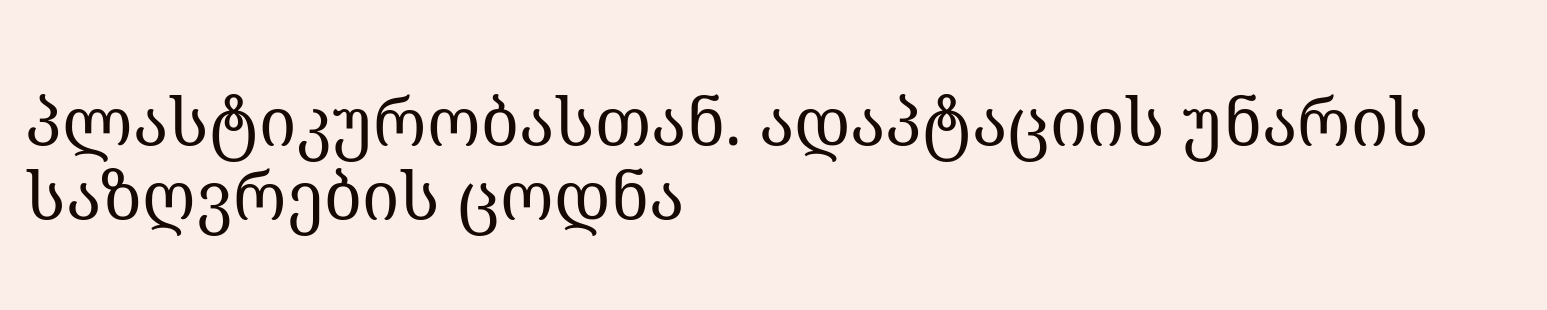პლასტიკურობასთან. ადაპტაციის უნარის საზღვრების ცოდნა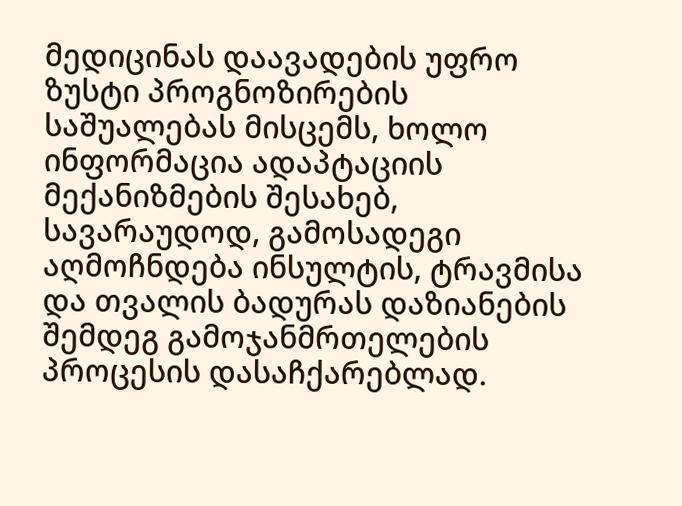მედიცინას დაავადების უფრო ზუსტი პროგნოზირების საშუალებას მისცემს, ხოლო ინფორმაცია ადაპტაციის მექანიზმების შესახებ, სავარაუდოდ, გამოსადეგი აღმოჩნდება ინსულტის, ტრავმისა და თვალის ბადურას დაზიანების შემდეგ გამოჯანმრთელების პროცესის დასაჩქარებლად.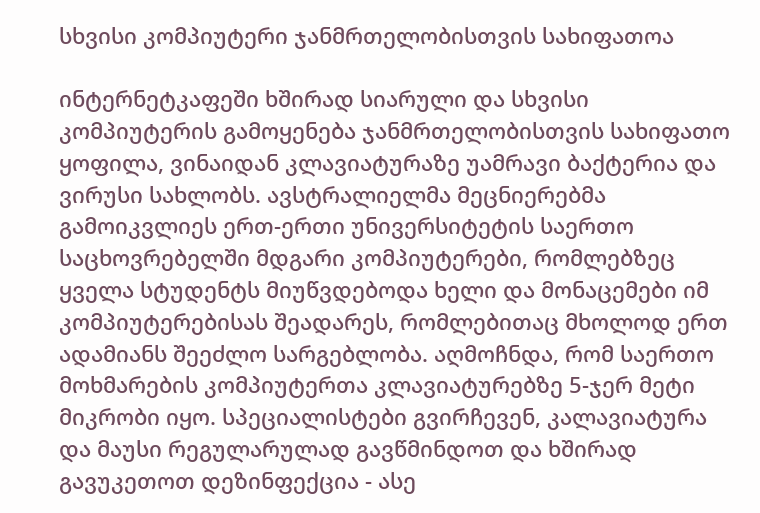სხვისი კომპიუტერი ჯანმრთელობისთვის სახიფათოა

ინტერნეტკაფეში ხშირად სიარული და სხვისი კომპიუტერის გამოყენება ჯანმრთელობისთვის სახიფათო ყოფილა, ვინაიდან კლავიატურაზე უამრავი ბაქტერია და ვირუსი სახლობს. ავსტრალიელმა მეცნიერებმა გამოიკვლიეს ერთ-ერთი უნივერსიტეტის საერთო საცხოვრებელში მდგარი კომპიუტერები, რომლებზეც ყველა სტუდენტს მიუწვდებოდა ხელი და მონაცემები იმ კომპიუტერებისას შეადარეს, რომლებითაც მხოლოდ ერთ ადამიანს შეეძლო სარგებლობა. აღმოჩნდა, რომ საერთო მოხმარების კომპიუტერთა კლავიატურებზე 5-ჯერ მეტი მიკრობი იყო. სპეციალისტები გვირჩევენ, კალავიატურა და მაუსი რეგულარულად გავწმინდოთ და ხშირად გავუკეთოთ დეზინფექცია - ასე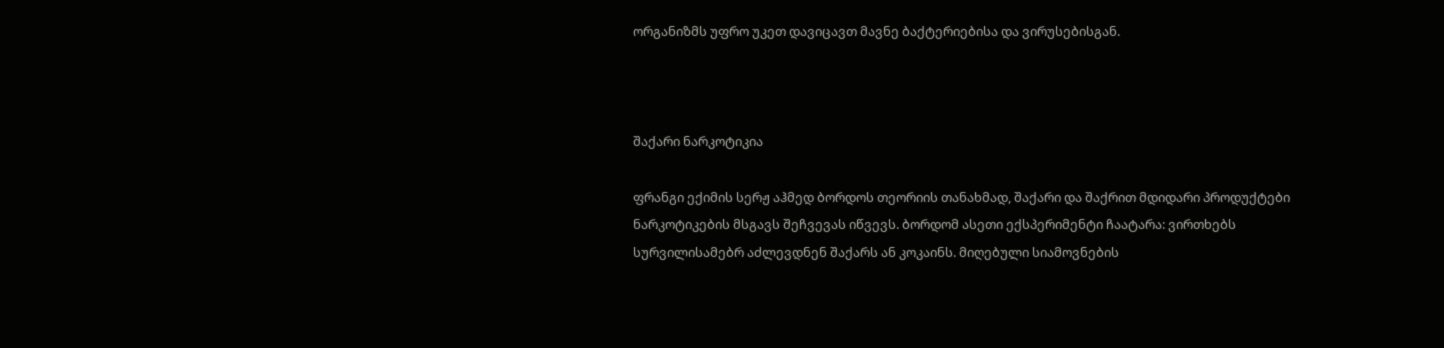ორგანიზმს უფრო უკეთ დავიცავთ მავნე ბაქტერიებისა და ვირუსებისგან.



შაქარი ნარკოტიკია

ფრანგი ექიმის სერჟ აჰმედ ბორდოს თეორიის თანახმად, შაქარი და შაქრით მდიდარი პროდუქტები ნარკოტიკების მსგავს შეჩვევას იწვევს. ბორდომ ასეთი ექსპერიმენტი ჩაატარა: ვირთხებს სურვილისამებრ აძლევდნენ შაქარს ან კოკაინს. მიღებული სიამოვნების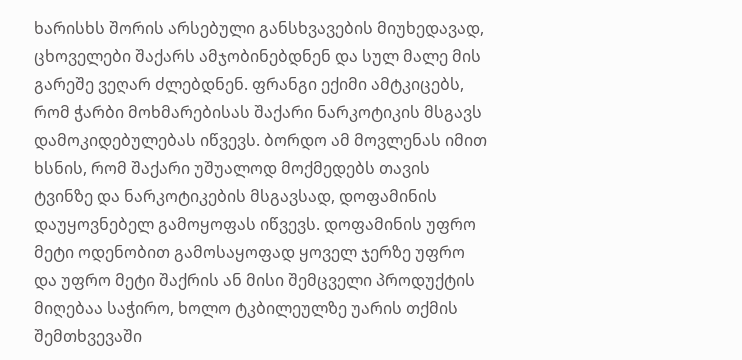ხარისხს შორის არსებული განსხვავების მიუხედავად, ცხოველები შაქარს ამჯობინებდნენ და სულ მალე მის გარეშე ვეღარ ძლებდნენ. ფრანგი ექიმი ამტკიცებს, რომ ჭარბი მოხმარებისას შაქარი ნარკოტიკის მსგავს დამოკიდებულებას იწვევს. ბორდო ამ მოვლენას იმით ხსნის, რომ შაქარი უშუალოდ მოქმედებს თავის ტვინზე და ნარკოტიკების მსგავსად, დოფამინის დაუყოვნებელ გამოყოფას იწვევს. დოფამინის უფრო მეტი ოდენობით გამოსაყოფად ყოველ ჯერზე უფრო და უფრო მეტი შაქრის ან მისი შემცველი პროდუქტის მიღებაა საჭირო, ხოლო ტკბილეულზე უარის თქმის შემთხვევაში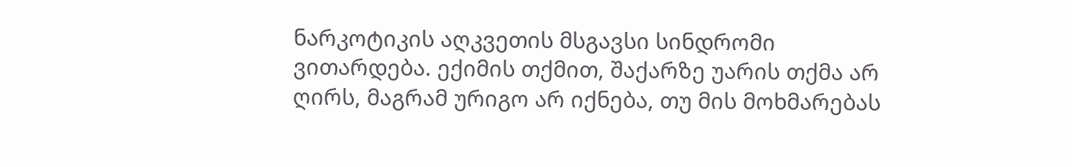ნარკოტიკის აღკვეთის მსგავსი სინდრომი ვითარდება. ექიმის თქმით, შაქარზე უარის თქმა არ ღირს, მაგრამ ურიგო არ იქნება, თუ მის მოხმარებას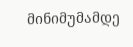მინიმუმამდე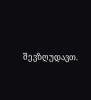შევზღუდავთ.